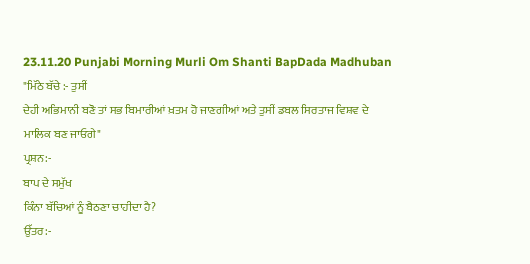23.11.20 Punjabi Morning Murli Om Shanti BapDada Madhuban
"ਮਿੱਠੇ ਬੱਚੇ :- ਤੁਸੀਂ
ਦੇਹੀ ਅਭਿਮਾਨੀ ਬਣੋ ਤਾਂ ਸਭ ਬਿਮਾਰੀਆਂ ਖ਼ਤਮ ਹੋ ਜਾਣਗੀਆਂ ਅਤੇ ਤੁਸੀਂ ਡਬਲ ਸਿਰਤਾਜ ਵਿਸ਼ਵ ਦੇ
ਮਾਲਿਕ ਬਣ ਜਾਓਗੇ"
ਪ੍ਰਸ਼ਨ:-
ਬਾਪ ਦੇ ਸਮੁੱਖ
ਕਿੰਨਾ ਬੱਚਿਆਂ ਨੂੰ ਬੈਠਣਾ ਚਾਹੀਦਾ ਹੈ?
ਉੱਤਰ:-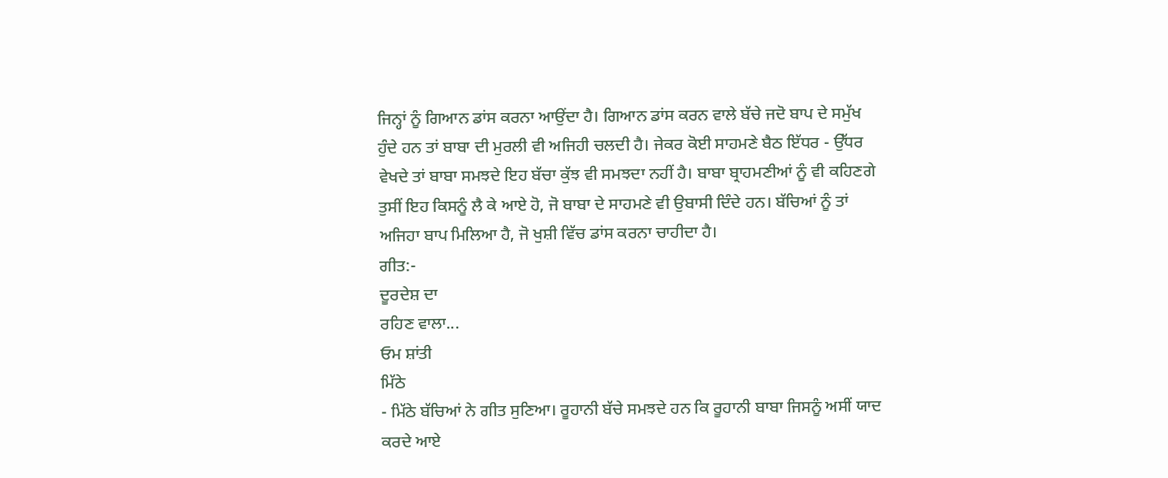ਜਿਨ੍ਹਾਂ ਨੂੰ ਗਿਆਨ ਡਾਂਸ ਕਰਨਾ ਆਉਂਦਾ ਹੈ। ਗਿਆਨ ਡਾਂਸ ਕਰਨ ਵਾਲੇ ਬੱਚੇ ਜਦੋ ਬਾਪ ਦੇ ਸਮੁੱਖ
ਹੁੰਦੇ ਹਨ ਤਾਂ ਬਾਬਾ ਦੀ ਮੁਰਲੀ ਵੀ ਅਜਿਹੀ ਚਲਦੀ ਹੈ। ਜੇਕਰ ਕੋਈ ਸਾਹਮਣੇ ਬੈਠ ਇੱਧਰ - ਉੱਧਰ
ਵੇਖਦੇ ਤਾਂ ਬਾਬਾ ਸਮਝਦੇ ਇਹ ਬੱਚਾ ਕੁੱਝ ਵੀ ਸਮਝਦਾ ਨਹੀਂ ਹੈ। ਬਾਬਾ ਬ੍ਰਾਹਮਣੀਆਂ ਨੂੰ ਵੀ ਕਹਿਣਗੇ
ਤੁਸੀਂ ਇਹ ਕਿਸਨੂੰ ਲੈ ਕੇ ਆਏ ਹੋ, ਜੋ ਬਾਬਾ ਦੇ ਸਾਹਮਣੇ ਵੀ ਉਬਾਸੀ ਦਿੰਦੇ ਹਨ। ਬੱਚਿਆਂ ਨੂੰ ਤਾਂ
ਅਜਿਹਾ ਬਾਪ ਮਿਲਿਆ ਹੈ, ਜੋ ਖੁਸ਼ੀ ਵਿੱਚ ਡਾਂਸ ਕਰਨਾ ਚਾਹੀਦਾ ਹੈ।
ਗੀਤ:-
ਦੂਰਦੇਸ਼ ਦਾ
ਰਹਿਣ ਵਾਲਾ...
ਓਮ ਸ਼ਾਂਤੀ
ਮਿੱਠੇ
- ਮਿੱਠੇ ਬੱਚਿਆਂ ਨੇ ਗੀਤ ਸੁਣਿਆ। ਰੂਹਾਨੀ ਬੱਚੇ ਸਮਝਦੇ ਹਨ ਕਿ ਰੂਹਾਨੀ ਬਾਬਾ ਜਿਸਨੂੰ ਅਸੀਂ ਯਾਦ
ਕਰਦੇ ਆਏ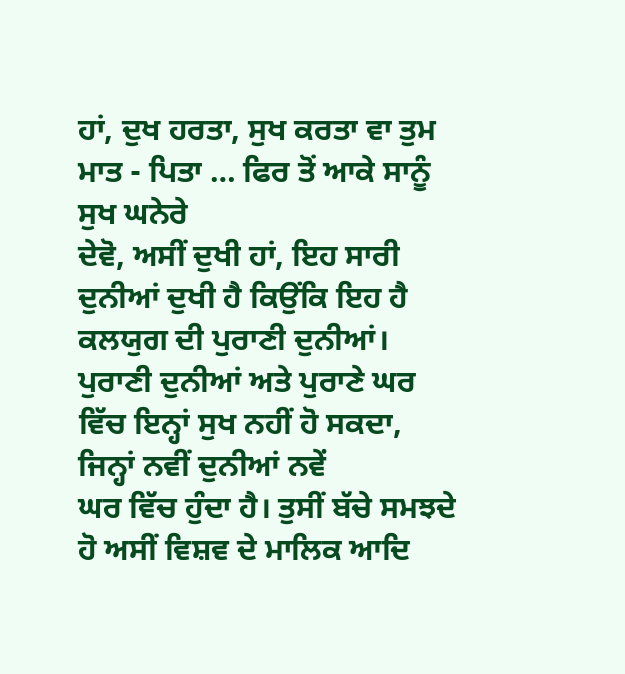ਹਾਂ, ਦੁਖ ਹਰਤਾ, ਸੁਖ ਕਰਤਾ ਵਾ ਤੁਮ ਮਾਤ - ਪਿਤਾ … ਫਿਰ ਤੋਂ ਆਕੇ ਸਾਨੂੰ ਸੁਖ ਘਨੇਰੇ
ਦੇਵੋ, ਅਸੀਂ ਦੁਖੀ ਹਾਂ, ਇਹ ਸਾਰੀ ਦੁਨੀਆਂ ਦੁਖੀ ਹੈ ਕਿਉਂਕਿ ਇਹ ਹੈ ਕਲਯੁਗ ਦੀ ਪੁਰਾਣੀ ਦੁਨੀਆਂ।
ਪੁਰਾਣੀ ਦੁਨੀਆਂ ਅਤੇ ਪੁਰਾਣੇ ਘਰ ਵਿੱਚ ਇਨ੍ਹਾਂ ਸੁਖ ਨਹੀਂ ਹੋ ਸਕਦਾ, ਜਿਨ੍ਹਾਂ ਨਵੀਂ ਦੁਨੀਆਂ ਨਵੇਂ
ਘਰ ਵਿੱਚ ਹੁੰਦਾ ਹੈ। ਤੁਸੀਂ ਬੱਚੇ ਸਮਝਦੇ ਹੋ ਅਸੀਂ ਵਿਸ਼ਵ ਦੇ ਮਾਲਿਕ ਆਦਿ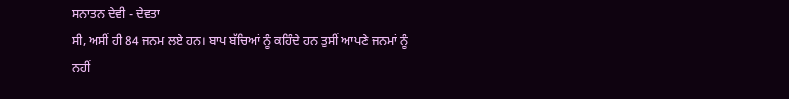ਸਨਾਤਨ ਦੇਵੀ - ਦੇਵਤਾ
ਸੀ, ਅਸੀਂ ਹੀ 84 ਜਨਮ ਲਏ ਹਨ। ਬਾਪ ਬੱਚਿਆਂ ਨੂੰ ਕਹਿੰਦੇ ਹਨ ਤੁਸੀਂ ਆਪਣੇ ਜਨਮਾਂ ਨੂੰ ਨਹੀਂ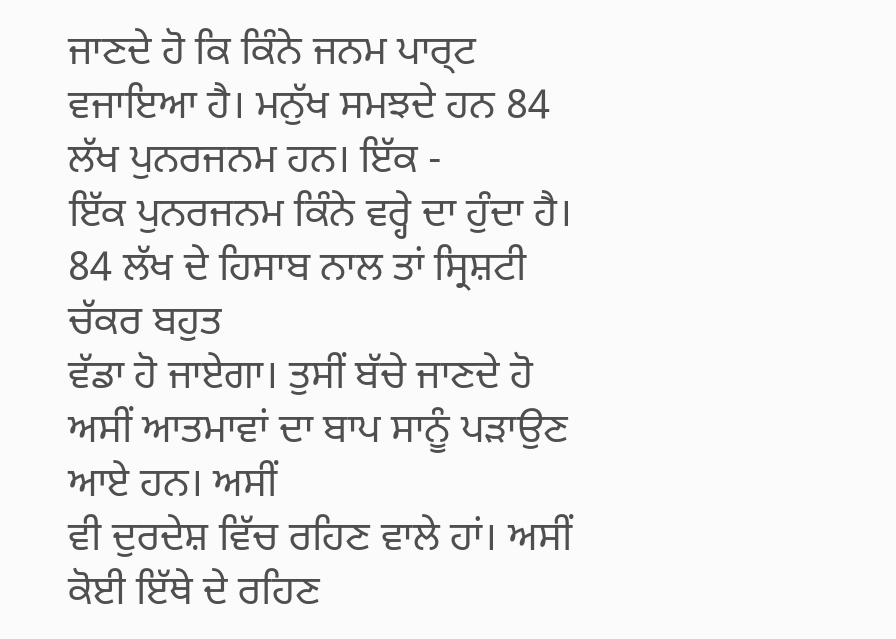ਜਾਣਦੇ ਹੋ ਕਿ ਕਿੰਨੇ ਜਨਮ ਪਾਰ੍ਟ ਵਜਾਇਆ ਹੈ। ਮਨੁੱਖ ਸਮਝਦੇ ਹਨ 84 ਲੱਖ ਪੁਨਰਜਨਮ ਹਨ। ਇੱਕ -
ਇੱਕ ਪੁਨਰਜਨਮ ਕਿੰਨੇ ਵਰ੍ਹੇ ਦਾ ਹੁੰਦਾ ਹੈ। 84 ਲੱਖ ਦੇ ਹਿਸਾਬ ਨਾਲ ਤਾਂ ਸ੍ਰਿਸ਼ਟੀ ਚੱਕਰ ਬਹੁਤ
ਵੱਡਾ ਹੋ ਜਾਏਗਾ। ਤੁਸੀਂ ਬੱਚੇ ਜਾਣਦੇ ਹੋ ਅਸੀਂ ਆਤਮਾਵਾਂ ਦਾ ਬਾਪ ਸਾਨੂੰ ਪੜਾਉਣ ਆਏ ਹਨ। ਅਸੀਂ
ਵੀ ਦੁਰਦੇਸ਼ ਵਿੱਚ ਰਹਿਣ ਵਾਲੇ ਹਾਂ। ਅਸੀਂ ਕੋਈ ਇੱਥੇ ਦੇ ਰਹਿਣ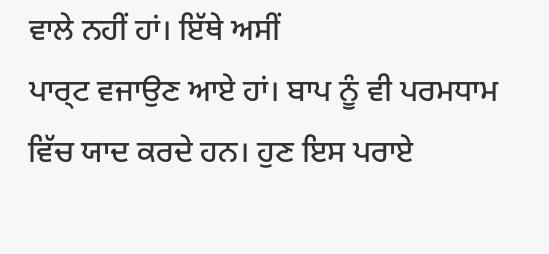ਵਾਲੇ ਨਹੀਂ ਹਾਂ। ਇੱਥੇ ਅਸੀਂ
ਪਾਰ੍ਟ ਵਜਾਉਣ ਆਏ ਹਾਂ। ਬਾਪ ਨੂੰ ਵੀ ਪਰਮਧਾਮ ਵਿੱਚ ਯਾਦ ਕਰਦੇ ਹਨ। ਹੁਣ ਇਸ ਪਰਾਏ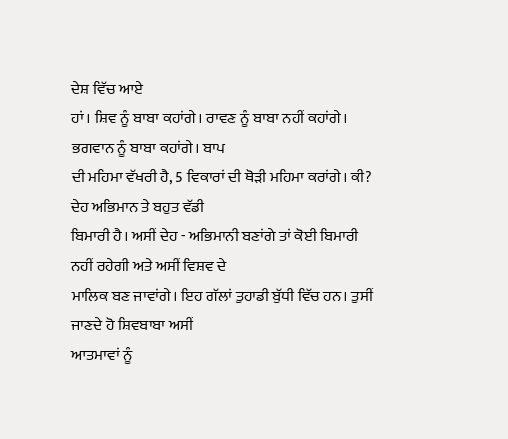ਦੇਸ਼ ਵਿੱਚ ਆਏ
ਹਾਂ। ਸ਼ਿਵ ਨੂੰ ਬਾਬਾ ਕਹਾਂਗੇ। ਰਾਵਣ ਨੂੰ ਬਾਬਾ ਨਹੀਂ ਕਹਾਂਗੇ। ਭਗਵਾਨ ਨੂੰ ਬਾਬਾ ਕਹਾਂਗੇ। ਬਾਪ
ਦੀ ਮਹਿਮਾ ਵੱਖਰੀ ਹੈ, 5 ਵਿਕਾਰਾਂ ਦੀ ਥੋੜੀ ਮਹਿਮਾ ਕਰਾਂਗੇ। ਕੀ? ਦੇਹ ਅਭਿਮਾਨ ਤੇ ਬਹੁਤ ਵੱਡੀ
ਬਿਮਾਰੀ ਹੈ। ਅਸੀਂ ਦੇਹ - ਅਭਿਮਾਨੀ ਬਣਾਂਗੇ ਤਾਂ ਕੋਈ ਬਿਮਾਰੀ ਨਹੀਂ ਰਹੇਗੀ ਅਤੇ ਅਸੀਂ ਵਿਸ਼ਵ ਦੇ
ਮਾਲਿਕ ਬਣ ਜਾਵਾਂਗੇ। ਇਹ ਗੱਲਾਂ ਤੁਹਾਡੀ ਬੁੱਧੀ ਵਿੱਚ ਹਨ। ਤੁਸੀਂ ਜਾਣਦੇ ਹੋ ਸ਼ਿਵਬਾਬਾ ਅਸੀਂ
ਆਤਮਾਵਾਂ ਨੂੰ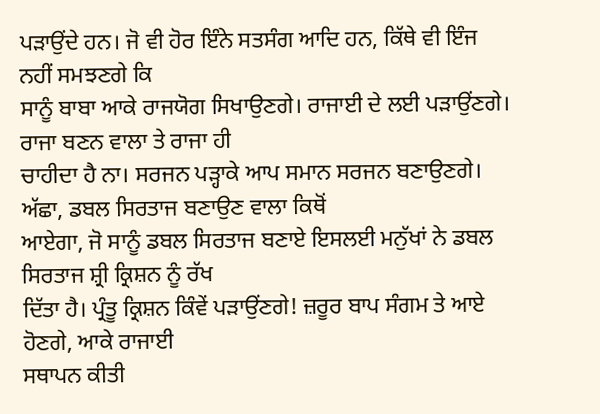ਪੜਾਉਂਦੇ ਹਨ। ਜੋ ਵੀ ਹੋਰ ਇੰਨੇ ਸਤਸੰਗ ਆਦਿ ਹਨ, ਕਿੱਥੇ ਵੀ ਇੰਜ ਨਹੀਂ ਸਮਝਣਗੇ ਕਿ
ਸਾਨੂੰ ਬਾਬਾ ਆਕੇ ਰਾਜਯੋਗ ਸਿਖਾਉਣਗੇ। ਰਾਜਾਈ ਦੇ ਲਈ ਪੜਾਉਂਣਗੇ। ਰਾਜਾ ਬਣਨ ਵਾਲਾ ਤੇ ਰਾਜਾ ਹੀ
ਚਾਹੀਦਾ ਹੈ ਨਾ। ਸਰਜਨ ਪੜ੍ਹਾਕੇ ਆਪ ਸਮਾਨ ਸਰਜਨ ਬਣਾਉਣਗੇ। ਅੱਛਾ, ਡਬਲ ਸਿਰਤਾਜ ਬਣਾਉਣ ਵਾਲਾ ਕਿਥੋਂ
ਆਏਗਾ, ਜੋ ਸਾਨੂੰ ਡਬਲ ਸਿਰਤਾਜ ਬਣਾਏ ਇਸਲਈ ਮਨੁੱਖਾਂ ਨੇ ਡਬਲ ਸਿਰਤਾਜ ਸ਼੍ਰੀ ਕ੍ਰਿਸ਼ਨ ਨੂੰ ਰੱਖ
ਦਿੱਤਾ ਹੈ। ਪ੍ਰੰਤੂ ਕ੍ਰਿਸ਼ਨ ਕਿੰਵੇਂ ਪੜਾਉਂਣਗੇ! ਜ਼ਰੂਰ ਬਾਪ ਸੰਗਮ ਤੇ ਆਏ ਹੋਣਗੇ, ਆਕੇ ਰਾਜਾਈ
ਸਥਾਪਨ ਕੀਤੀ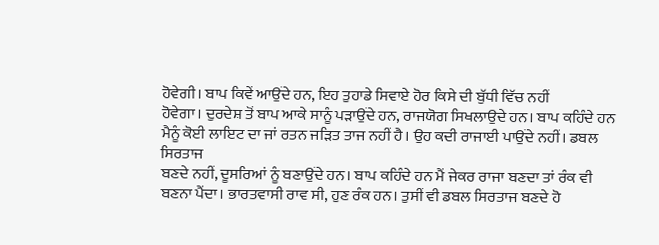ਹੋਵੇਗੀ। ਬਾਪ ਕਿਵੇਂ ਆਉਂਦੇ ਹਨ, ਇਹ ਤੁਹਾਡੇ ਸਿਵਾਏ ਹੋਰ ਕਿਸੇ ਦੀ ਬੁੱਧੀ ਵਿੱਚ ਨਹੀਂ
ਹੋਵੇਗਾ। ਦੁਰਦੇਸ਼ ਤੋਂ ਬਾਪ ਆਕੇ ਸਾਨੂੰ ਪੜਾਉਂਦੇ ਹਨ, ਰਾਜਯੋਗ ਸਿਖਲਾਉਦੇ ਹਨ। ਬਾਪ ਕਹਿੰਦੇ ਹਨ
ਮੈਨੂੰ ਕੋਈ ਲਾਇਟ ਦਾ ਜਾਂ ਰਤਨ ਜੜਿਤ ਤਾਜ ਨਹੀਂ ਹੈ। ਉਹ ਕਦੀ ਰਾਜਾਈ ਪਾਉਂਦੇ ਨਹੀਂ। ਡਬਲ ਸਿਰਤਾਜ
ਬਣਦੇ ਨਹੀਂ, ਦੂਸਰਿਆਂ ਨੂੰ ਬਣਾਉਂਦੇ ਹਨ। ਬਾਪ ਕਹਿੰਦੇ ਹਨ ਮੈਂ ਜੇਕਰ ਰਾਜਾ ਬਣਦਾ ਤਾਂ ਰੰਕ ਵੀ
ਬਣਨਾ ਪੈਂਦਾ। ਭਾਰਤਵਾਸੀ ਰਾਵ ਸੀ, ਹੁਣ ਰੰਕ ਹਨ। ਤੁਸੀਂ ਵੀ ਡਬਲ ਸਿਰਤਾਜ ਬਣਦੇ ਹੋ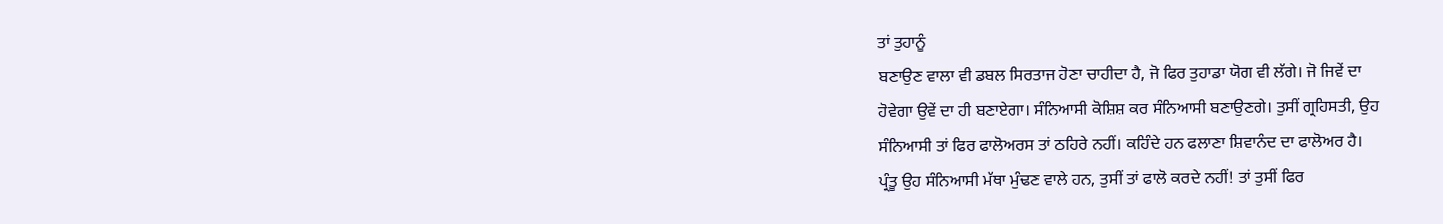ਤਾਂ ਤੁਹਾਨੂੰ
ਬਣਾਉਣ ਵਾਲਾ ਵੀ ਡਬਲ ਸਿਰਤਾਜ ਹੋਣਾ ਚਾਹੀਦਾ ਹੈ, ਜੋ ਫਿਰ ਤੁਹਾਡਾ ਯੋਗ ਵੀ ਲੱਗੇ। ਜੋ ਜਿਵੇਂ ਦਾ
ਹੋਵੇਗਾ ਉਵੇਂ ਦਾ ਹੀ ਬਣਾਏਗਾ। ਸੰਨਿਆਸੀ ਕੋਸ਼ਿਸ਼ ਕਰ ਸੰਨਿਆਸੀ ਬਣਾਉਣਗੇ। ਤੁਸੀਂ ਗ੍ਰਹਿਸਤੀ, ਉਹ
ਸੰਨਿਆਸੀ ਤਾਂ ਫਿਰ ਫਾਲੋਅਰਸ ਤਾਂ ਠਹਿਰੇ ਨਹੀਂ। ਕਹਿੰਦੇ ਹਨ ਫਲਾਣਾ ਸ਼ਿਵਾਨੰਦ ਦਾ ਫਾਲੋਅਰ ਹੈ।
ਪ੍ਰੰਤੂ ਉਹ ਸੰਨਿਆਸੀ ਮੱਥਾ ਮੁੰਢਣ ਵਾਲੇ ਹਨ, ਤੁਸੀਂ ਤਾਂ ਫਾਲੋ ਕਰਦੇ ਨਹੀਂ! ਤਾਂ ਤੁਸੀਂ ਫਿਰ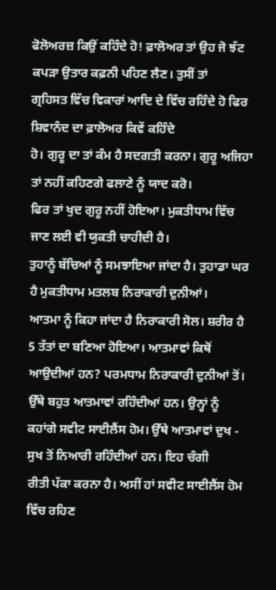ਫੋਲੋਅਰਜ਼ ਕਿਉਂ ਕਹਿੰਦੇ ਹੋ! ਫ਼ਾਲੋਅਰ ਤਾਂ ਉਹ ਜੋ ਝੱਟ ਕਪੜਾ ਉਤਾਰ ਕਫ਼ਨੀ ਪਹਿਣ ਲੈਣ। ਤੁਸੀਂ ਤਾਂ
ਗ੍ਰਹਿਸਤ ਵਿੱਚ ਵਿਕਾਰਾਂ ਆਦਿ ਦੇ ਵਿੱਚ ਰਹਿੰਦੇ ਹੋ ਫਿਰ ਸ਼ਿਵਾਨੰਦ ਦਾ ਫ਼ਾਲੋਅਰ ਕਿਵੇਂ ਕਹਿੰਦੇ
ਹੋ। ਗੁਰੂ ਦਾ ਤਾਂ ਕੰਮ ਹੈ ਸਦਗਤੀ ਕਰਨਾ। ਗੁਰੂ ਅਜਿਹਾ ਤਾਂ ਨਹੀਂ ਕਹਿਣਗੇ ਫਲਾਣੇ ਨੂੰ ਯਾਦ ਕਰੋ।
ਫਿਰ ਤਾਂ ਖੁਦ ਗੁਰੂ ਨਹੀਂ ਹੋਇਆ। ਮੁਕਤੀਧਾਮ ਵਿੱਚ ਜਾਣ ਲਈ ਵੀ ਯੁਕਤੀ ਚਾਹੀਦੀ ਹੈ।
ਤੁਹਾਨੂੰ ਬੱਚਿਆਂ ਨੂੰ ਸਮਝਾਇਆ ਜਾਂਦਾ ਹੈ। ਤੁਹਾਡਾ ਘਰ ਹੈ ਮੁਕਤੀਧਾਮ ਮਤਲਬ ਨਿਰਾਕਾਰੀ ਦੁਨੀਆਂ।
ਆਤਮਾ ਨੂੰ ਕਿਹਾ ਜਾਂਦਾ ਹੈ ਨਿਰਾਕਾਰੀ ਸੋਲ। ਸ਼ਰੀਰ ਹੈ 5 ਤੱਤਾਂ ਦਾ ਬਣਿਆ ਹੋਇਆ। ਆਤਮਾਵਾਂ ਕਿਥੋਂ
ਆਉਦੀਆਂ ਹਨ? ਪਰਮਧਾਮ ਨਿਰਾਕਾਰੀ ਦੁਨੀਆਂ ਤੋਂ। ਉੱਥੇ ਬਹੁਤ ਆਤਮਾਵਾਂ ਰਹਿੰਦੀਆਂ ਹਨ। ਉਨ੍ਹਾਂ ਨੂੰ
ਕਹਾਂਗੇ ਸਵੀਟ ਸਾਈਲੈਂਸ ਹੋਮ। ਉੱਥੇ ਆਤਮਾਵਾਂ ਦੁਖ - ਸੁਖ ਤੋਂ ਨਿਆਰੀ ਰਹਿੰਦੀਆਂ ਹਨ। ਇਹ ਚੰਗੀ
ਰੀਤੀ ਪੱਕਾ ਕਰਨਾ ਹੈ। ਅਸੀਂ ਹਾਂ ਸਵੀਟ ਸਾਈਲੈਂਸ ਹੋਮ ਵਿੱਚ ਰਹਿਣ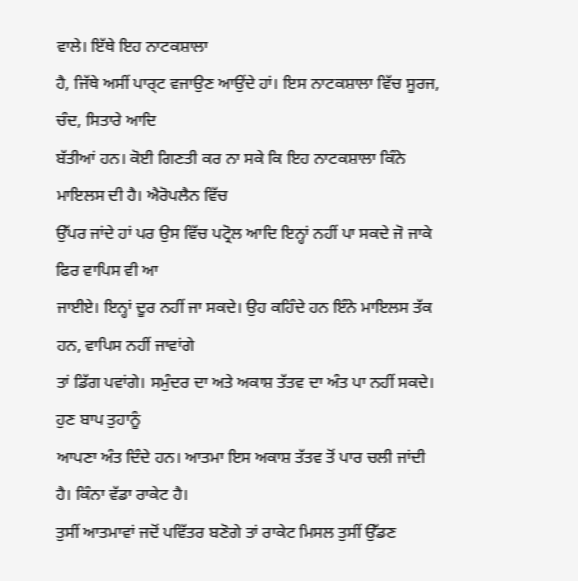ਵਾਲੇ। ਇੱਥੇ ਇਹ ਨਾਟਕਸ਼ਾਲਾ
ਹੈ, ਜਿੱਥੇ ਅਸੀਂ ਪਾਰ੍ਟ ਵਜਾਉਣ ਆਉਂਦੇ ਹਾਂ। ਇਸ ਨਾਟਕਸ਼ਾਲਾ ਵਿੱਚ ਸੂਰਜ, ਚੰਦ, ਸਿਤਾਰੇ ਆਦਿ
ਬੱਤੀਆਂ ਹਨ। ਕੋਈ ਗਿਣਤੀ ਕਰ ਨਾ ਸਕੇ ਕਿ ਇਹ ਨਾਟਕਸ਼ਾਲਾ ਕਿੰਨੇ ਮਾਇਲਸ ਦੀ ਹੈ। ਐਰੋਪਲੈਨ ਵਿੱਚ
ਉੱਪਰ ਜਾਂਦੇ ਹਾਂ ਪਰ ਉਸ ਵਿੱਚ ਪਟ੍ਰੋਲ ਆਦਿ ਇਨ੍ਹਾਂ ਨਹੀਂ ਪਾ ਸਕਦੇ ਜੋ ਜਾਕੇ ਫਿਰ ਵਾਪਿਸ ਵੀ ਆ
ਜਾਈਏ। ਇਨ੍ਹਾਂ ਦੂਰ ਨਹੀਂ ਜਾ ਸਕਦੇ। ਉਹ ਕਹਿੰਦੇ ਹਨ ਇੰਨੇ ਮਾਇਲਸ ਤੱਕ ਹਨ, ਵਾਪਿਸ ਨਹੀਂ ਜਾਵਾਂਗੇ
ਤਾਂ ਡਿੱਗ ਪਵਾਂਗੇ। ਸਮੁੰਦਰ ਦਾ ਅਤੇ ਅਕਾਸ਼ ਤੱਤਵ ਦਾ ਅੰਤ ਪਾ ਨਹੀਂ ਸਕਦੇ। ਹੁਣ ਬਾਪ ਤੁਹਾਨੂੰ
ਆਪਣਾ ਅੰਤ ਦਿੰਦੇ ਹਨ। ਆਤਮਾ ਇਸ ਅਕਾਸ਼ ਤੱਤਵ ਤੋਂ ਪਾਰ ਚਲੀ ਜਾਂਦੀ ਹੈ। ਕਿੰਨਾ ਵੱਡਾ ਰਾਕੇਟ ਹੈ।
ਤੁਸੀਂ ਆਤਮਾਵਾਂ ਜਦੋਂ ਪਵਿੱਤਰ ਬਣੋਗੇ ਤਾਂ ਰਾਕੇਟ ਮਿਸਲ ਤੁਸੀਂ ਉੱਡਣ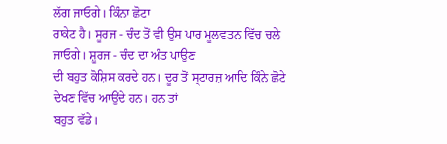ਲੱਗ ਜਾਓਗੇ। ਕਿੰਨਾ ਛੋਟਾ
ਰਾਕੇਟ ਹੈ। ਸੂਰਜ - ਚੰਦ ਤੋਂ ਵੀ ਉਸ ਪਾਰ ਮੂਲਵਤਨ ਵਿੱਚ ਚਲੇ ਜਾਓਗੇ। ਸ਼ੂਰਜ - ਚੰਦ ਦਾ ਅੰਤ ਪਾਉਣ
ਦੀ ਬਹੁਤ ਕੋਸ਼ਿਸ ਕਰਦੇ ਹਨ। ਦੂਰ ਤੋਂ ਸ੍ਟਾਰਜ਼ ਆਦਿ ਕਿੰਨੇ ਛੋਟੇ ਦੇਖਣ ਵਿੱਚ ਆਉਂਦੇ ਹਨ। ਹਨ ਤਾਂ
ਬਹੁਤ ਵੱਡੇ।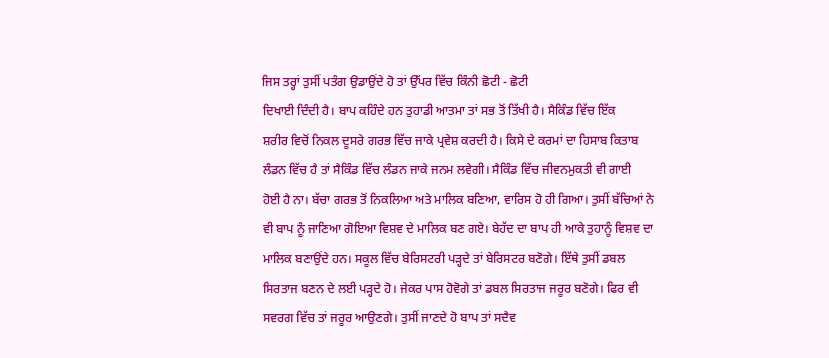ਜਿਸ ਤਰ੍ਹਾਂ ਤੁਸੀਂ ਪਤੰਗ ਉਡਾਉਂਦੇ ਹੋ ਤਾਂ ਉੱਪਰ ਵਿੱਚ ਕਿੰਨੀ ਛੋਟੀ - ਛੋਟੀ
ਦਿਖਾਈ ਦਿੰਦੀ ਹੈ। ਬਾਪ ਕਹਿੰਦੇ ਹਨ ਤੁਹਾਡੀ ਆਤਮਾ ਤਾਂ ਸਭ ਤੋਂ ਤਿੱਖੀ ਹੈ। ਸੈਕਿੰਡ ਵਿੱਚ ਇੱਕ
ਸ਼ਰੀਰ ਵਿਚੋਂ ਨਿਕਲ ਦੂਸਰੇ ਗਰਭ ਵਿੱਚ ਜਾਕੇ ਪ੍ਰਵੇਸ਼ ਕਰਦੀ ਹੈ। ਕਿਸੇ ਦੇ ਕਰਮਾਂ ਦਾ ਹਿਸਾਬ ਕਿਤਾਬ
ਲੰਡਨ ਵਿੱਚ ਹੈ ਤਾਂ ਸੈਕਿੰਡ ਵਿੱਚ ਲੰਡਨ ਜਾਕੇ ਜਨਮ ਲਵੇਗੀ। ਸੈਕਿੰਡ ਵਿੱਚ ਜੀਵਨਮੁਕਤੀ ਵੀ ਗਾਈ
ਹੋਈ ਹੈ ਨਾ। ਬੱਚਾ ਗਰਭ ਤੋਂ ਨਿਕਲਿਆ ਅਤੇ ਮਾਲਿਕ ਬਣਿਆ, ਵਾਰਿਸ ਹੋ ਹੀ ਗਿਆ। ਤੁਸੀਂ ਬੱਚਿਆਂ ਨੇ
ਵੀ ਬਾਪ ਨੂੰ ਜਾਣਿਆ ਗੋਇਆ ਵਿਸ਼ਵ ਦੇ ਮਾਲਿਕ ਬਣ ਗਏ। ਬੇਹੱਦ ਦਾ ਬਾਪ ਹੀ ਆਕੇ ਤੁਹਾਨੂੰ ਵਿਸ਼ਵ ਦਾ
ਮਾਲਿਕ ਬਣਾਉਂਦੇ ਹਨ। ਸਕੂਲ ਵਿੱਚ ਬੇਰਿਸਟਰੀ ਪੜ੍ਹਦੇ ਤਾਂ ਬੇਰਿਸਟਰ ਬਣੋਗੇ। ਇੱਥੇ ਤੁਸੀਂ ਡਬਲ
ਸਿਰਤਾਜ ਬਣਨ ਦੇ ਲਈ ਪੜ੍ਹਦੇ ਹੋ। ਜੇਕਰ ਪਾਸ ਹੋਵੋਗੇ ਤਾਂ ਡਬਲ ਸਿਰਤਾਜ ਜਰੂਰ ਬਣੋਗੇ। ਫਿਰ ਵੀ
ਸਵਰਗ ਵਿੱਚ ਤਾਂ ਜਰੂਰ ਆਉਣਗੇ। ਤੁਸੀਂ ਜਾਣਦੇ ਹੋ ਬਾਪ ਤਾਂ ਸਦੈਵ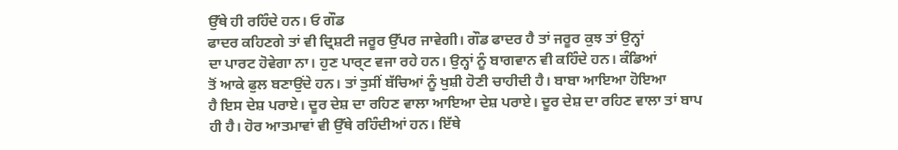ਉੱਥੇ ਹੀ ਰਹਿੰਦੇ ਹਨ। ਓ ਗੌਡ
ਫਾਦਰ ਕਹਿਣਗੇ ਤਾਂ ਵੀ ਦ੍ਰਿਸ਼ਟੀ ਜਰੂਰ ਉੱਪਰ ਜਾਵੇਗੀ। ਗੌਡ ਫਾਦਰ ਹੈ ਤਾਂ ਜਰੂਰ ਕੁਝ ਤਾਂ ਉਨ੍ਹਾਂ
ਦਾ ਪਾਰਟ ਹੋਵੇਗਾ ਨਾ। ਹੁਣ ਪਾਰ੍ਟ ਵਜਾ ਰਹੇ ਹਨ। ਉਨ੍ਹਾਂ ਨੂੰ ਬਾਗਵਾਨ ਵੀ ਕਹਿੰਦੇ ਹਨ। ਕੰਡਿਆਂ
ਤੋਂ ਆਕੇ ਫੁਲ ਬਣਾਉਂਦੇ ਹਨ। ਤਾਂ ਤੁਸੀਂ ਬੱਚਿਆਂ ਨੂੰ ਖੁਸ਼ੀ ਹੋਣੀ ਚਾਹੀਦੀ ਹੈ। ਬਾਬਾ ਆਇਆ ਹੋਇਆ
ਹੈ ਇਸ ਦੇਸ਼ ਪਰਾਏ। ਦੂਰ ਦੇਸ਼ ਦਾ ਰਹਿਣ ਵਾਲਾ ਆਇਆ ਦੇਸ਼ ਪਰਾਏ। ਦੂਰ ਦੇਸ਼ ਦਾ ਰਹਿਣ ਵਾਲਾ ਤਾਂ ਬਾਪ
ਹੀ ਹੈ। ਹੋਰ ਆਤਮਾਵਾਂ ਵੀ ਉੱਥੇ ਰਹਿੰਦੀਆਂ ਹਨ। ਇੱਥੇ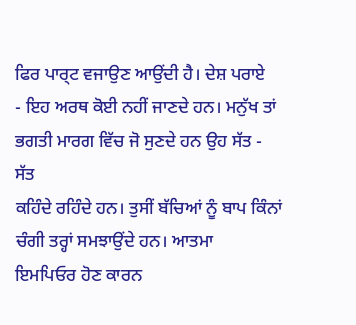ਫਿਰ ਪਾਰ੍ਟ ਵਜਾਉਣ ਆਉਂਦੀ ਹੈ। ਦੇਸ਼ ਪਰਾਏ
- ਇਹ ਅਰਥ ਕੋਈ ਨਹੀਂ ਜਾਣਦੇ ਹਨ। ਮਨੁੱਖ ਤਾਂ ਭਗਤੀ ਮਾਰਗ ਵਿੱਚ ਜੋ ਸੁਣਦੇ ਹਨ ਉਹ ਸੱਤ - ਸੱਤ
ਕਹਿੰਦੇ ਰਹਿੰਦੇ ਹਨ। ਤੁਸੀਂ ਬੱਚਿਆਂ ਨੂੰ ਬਾਪ ਕਿੰਨਾਂ ਚੰਗੀ ਤਰ੍ਹਾਂ ਸਮਝਾਉਂਦੇ ਹਨ। ਆਤਮਾ
ਇਮਪਿਓਰ ਹੋਣ ਕਾਰਨ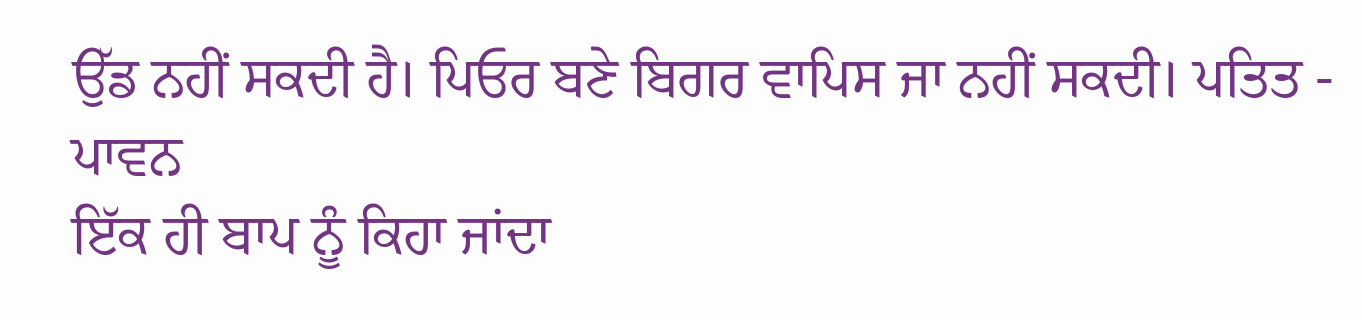ਉੱਡ ਨਹੀਂ ਸਕਦੀ ਹੈ। ਪਿਓਰ ਬਣੇ ਬਿਗਰ ਵਾਪਿਸ ਜਾ ਨਹੀਂ ਸਕਦੀ। ਪਤਿਤ - ਪਾਵਨ
ਇੱਕ ਹੀ ਬਾਪ ਨੂੰ ਕਿਹਾ ਜਾਂਦਾ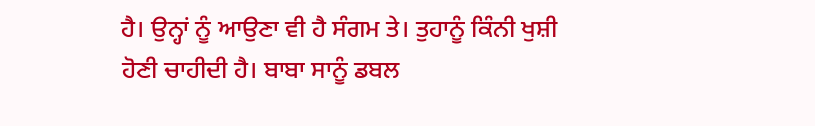ਹੈ। ਉਨ੍ਹਾਂ ਨੂੰ ਆਉਣਾ ਵੀ ਹੈ ਸੰਗਮ ਤੇ। ਤੁਹਾਨੂੰ ਕਿੰਨੀ ਖੁਸ਼ੀ
ਹੋਣੀ ਚਾਹੀਦੀ ਹੈ। ਬਾਬਾ ਸਾਨੂੰ ਡਬਲ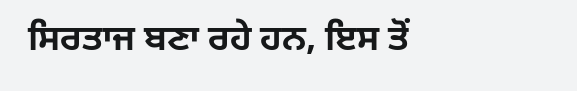ਸਿਰਤਾਜ ਬਣਾ ਰਹੇ ਹਨ, ਇਸ ਤੋਂ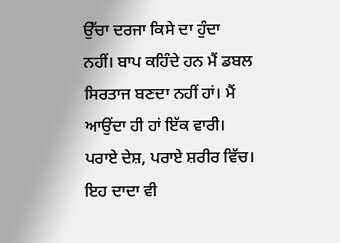ਉੱਚਾ ਦਰਜਾ ਕਿਸੇ ਦਾ ਹੁੰਦਾ
ਨਹੀਂ। ਬਾਪ ਕਹਿੰਦੇ ਹਨ ਮੈਂ ਡਬਲ ਸਿਰਤਾਜ ਬਣਦਾ ਨਹੀਂ ਹਾਂ। ਮੈਂ ਆਉਂਦਾ ਹੀ ਹਾਂ ਇੱਕ ਵਾਰੀ।
ਪਰਾਏ ਦੇਸ਼, ਪਰਾਏ ਸ਼ਰੀਰ ਵਿੱਚ। ਇਹ ਦਾਦਾ ਵੀ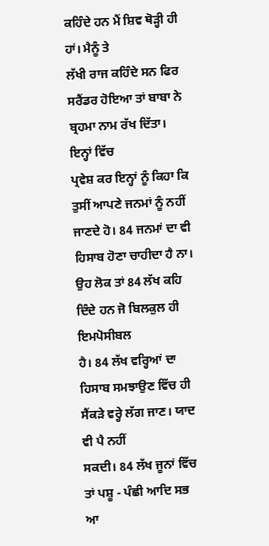ਕਹਿੰਦੇ ਹਨ ਮੈਂ ਸ਼ਿਵ ਥੋੜ੍ਹੀ ਹੀ ਹਾਂ। ਮੈਨੂੰ ਤੇ
ਲੱਖੀ ਰਾਜ ਕਹਿੰਦੇ ਸਨ ਫਿਰ ਸਰੈਂਡਰ ਹੋਇਆ ਤਾਂ ਬਾਬਾ ਨੇ ਬ੍ਰਹਮਾ ਨਾਮ ਰੱਖ ਦਿੱਤਾ। ਇਨ੍ਹਾਂ ਵਿੱਚ
ਪ੍ਰਵੇਸ਼ ਕਰ ਇਨ੍ਹਾਂ ਨੂੰ ਕਿਹਾ ਕਿ ਤੁਸੀਂ ਆਪਣੇ ਜਨਮਾਂ ਨੂੰ ਨਹੀਂ ਜਾਣਦੇ ਹੋ। 84 ਜਨਮਾਂ ਦਾ ਵੀ
ਹਿਸਾਬ ਹੋਣਾ ਚਾਹੀਦਾ ਹੈ ਨਾ। ਉਹ ਲੋਕ ਤਾਂ 84 ਲੱਖ ਕਹਿ ਦਿੰਦੇ ਹਨ ਜੋ ਬਿਲਕੁਲ ਹੀ ਇਮਪੋਸੀਬਲ
ਹੈ। 84 ਲੱਖ ਵਰ੍ਹਿਆਂ ਦਾ ਹਿਸਾਬ ਸਮਝਾਉਣ ਵਿੱਚ ਹੀ ਸੈਂਕੜੇ ਵਰ੍ਹੇ ਲੱਗ ਜਾਣ। ਯਾਦ ਵੀ ਪੈ ਨਹੀਂ
ਸਕਦੀ। 84 ਲੱਖ ਜੂਨਾਂ ਵਿੱਚ ਤਾਂ ਪਸ਼ੂ - ਪੰਛੀ ਆਦਿ ਸਭ ਆ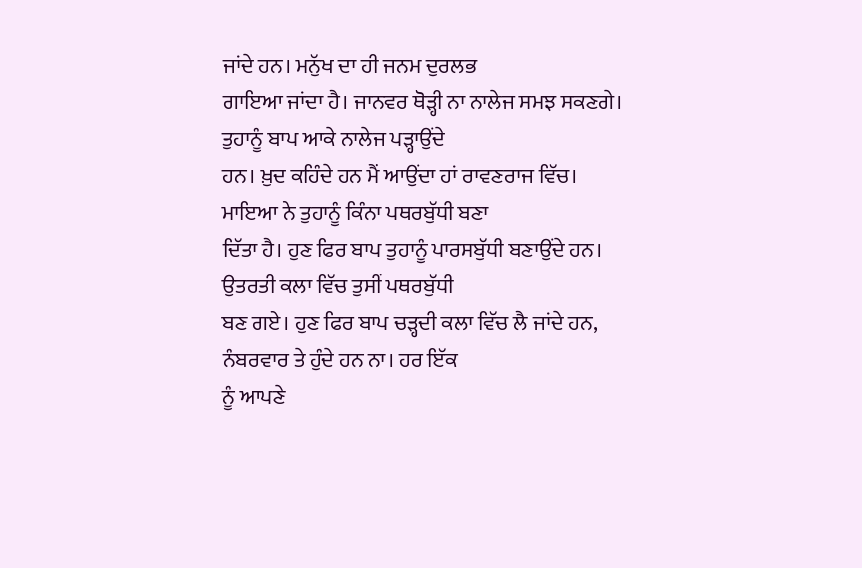ਜਾਂਦੇ ਹਨ। ਮਨੁੱਖ ਦਾ ਹੀ ਜਨਮ ਦੁਰਲਭ
ਗਾਇਆ ਜਾਂਦਾ ਹੈ। ਜਾਨਵਰ ਥੋੜ੍ਹੀ ਨਾ ਨਾਲੇਜ ਸਮਝ ਸਕਣਗੇ। ਤੁਹਾਨੂੰ ਬਾਪ ਆਕੇ ਨਾਲੇਜ ਪੜ੍ਹਾਉਂਦੇ
ਹਨ। ਖ਼ੁਦ ਕਹਿੰਦੇ ਹਨ ਮੈਂ ਆਉਂਦਾ ਹਾਂ ਰਾਵਣਰਾਜ ਵਿੱਚ। ਮਾਇਆ ਨੇ ਤੁਹਾਨੂੰ ਕਿੰਨਾ ਪਥਰਬੁੱਧੀ ਬਣਾ
ਦਿੱਤਾ ਹੈ। ਹੁਣ ਫਿਰ ਬਾਪ ਤੁਹਾਨੂੰ ਪਾਰਸਬੁੱਧੀ ਬਣਾਉਂਦੇ ਹਨ। ਉਤਰਤੀ ਕਲਾ ਵਿੱਚ ਤੁਸੀਂ ਪਥਰਬੁੱਧੀ
ਬਣ ਗਏ। ਹੁਣ ਫਿਰ ਬਾਪ ਚੜ੍ਹਦੀ ਕਲਾ ਵਿੱਚ ਲੈ ਜਾਂਦੇ ਹਨ, ਨੰਬਰਵਾਰ ਤੇ ਹੁੰਦੇ ਹਨ ਨਾ। ਹਰ ਇੱਕ
ਨੂੰ ਆਪਣੇ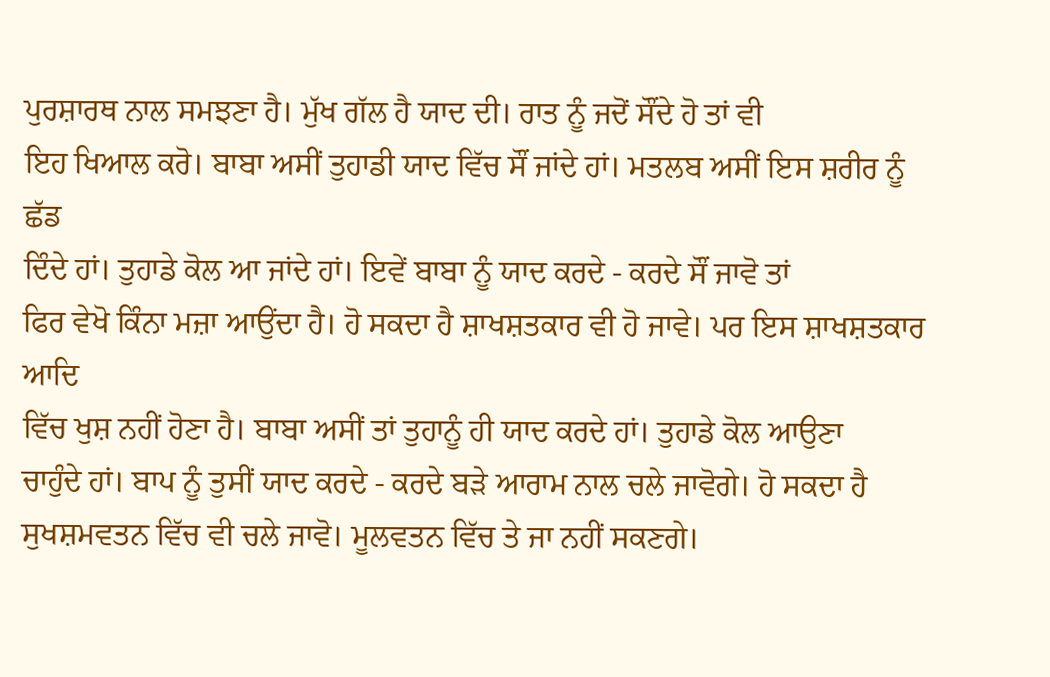ਪੁਰਸ਼ਾਰਥ ਨਾਲ ਸਮਝਣਾ ਹੈ। ਮੁੱਖ ਗੱਲ ਹੈ ਯਾਦ ਦੀ। ਰਾਤ ਨੂੰ ਜਦੋਂ ਸੌਂਦੇ ਹੋ ਤਾਂ ਵੀ
ਇਹ ਖਿਆਲ ਕਰੋ। ਬਾਬਾ ਅਸੀਂ ਤੁਹਾਡੀ ਯਾਦ ਵਿੱਚ ਸੌਂ ਜਾਂਦੇ ਹਾਂ। ਮਤਲਬ ਅਸੀਂ ਇਸ ਸ਼ਰੀਰ ਨੂੰ ਛੱਡ
ਦਿੰਦੇ ਹਾਂ। ਤੁਹਾਡੇ ਕੋਲ ਆ ਜਾਂਦੇ ਹਾਂ। ਇਵੇਂ ਬਾਬਾ ਨੂੰ ਯਾਦ ਕਰਦੇ - ਕਰਦੇ ਸੌਂ ਜਾਵੋ ਤਾਂ
ਫਿਰ ਵੇਖੋ ਕਿੰਨਾ ਮਜ਼ਾ ਆਉਂਦਾ ਹੈ। ਹੋ ਸਕਦਾ ਹੈ ਸ਼ਾਖਸ਼ਤਕਾਰ ਵੀ ਹੋ ਜਾਵੇ। ਪਰ ਇਸ ਸ਼ਾਖਸ਼ਤਕਾਰ ਆਦਿ
ਵਿੱਚ ਖੁਸ਼ ਨਹੀਂ ਹੋਣਾ ਹੈ। ਬਾਬਾ ਅਸੀਂ ਤਾਂ ਤੁਹਾਨੂੰ ਹੀ ਯਾਦ ਕਰਦੇ ਹਾਂ। ਤੁਹਾਡੇ ਕੋਲ ਆਉਣਾ
ਚਾਹੁੰਦੇ ਹਾਂ। ਬਾਪ ਨੂੰ ਤੁਸੀਂ ਯਾਦ ਕਰਦੇ - ਕਰਦੇ ਬੜੇ ਆਰਾਮ ਨਾਲ ਚਲੇ ਜਾਵੋਗੇ। ਹੋ ਸਕਦਾ ਹੈ
ਸੁਖਸ਼ਮਵਤਨ ਵਿੱਚ ਵੀ ਚਲੇ ਜਾਵੋ। ਮੂਲਵਤਨ ਵਿੱਚ ਤੇ ਜਾ ਨਹੀਂ ਸਕਣਗੇ।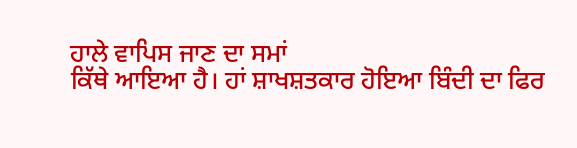ਹਾਲੇ ਵਾਪਿਸ ਜਾਣ ਦਾ ਸਮਾਂ
ਕਿੱਥੇ ਆਇਆ ਹੈ। ਹਾਂ ਸ਼ਾਖਸ਼ਤਕਾਰ ਹੋਇਆ ਬਿੰਦੀ ਦਾ ਫਿਰ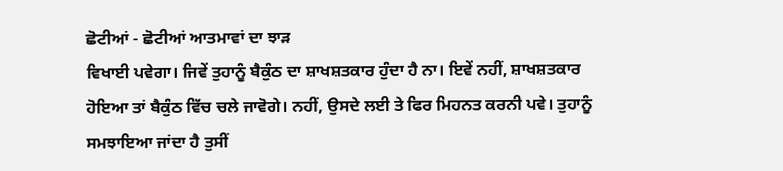ਛੋਟੀਆਂ - ਛੋਟੀਆਂ ਆਤਮਾਵਾਂ ਦਾ ਝਾੜ
ਵਿਖਾਈ ਪਵੇਗਾ। ਜਿਵੇਂ ਤੁਹਾਨੂੰ ਬੈਕੁੰਠ ਦਾ ਸ਼ਾਖਸ਼ਤਕਾਰ ਹੁੰਦਾ ਹੈ ਨਾ। ਇਵੇਂ ਨਹੀਂ, ਸ਼ਾਖਸ਼ਤਕਾਰ
ਹੋਇਆ ਤਾਂ ਬੈਕੁੰਠ ਵਿੱਚ ਚਲੇ ਜਾਵੋਗੇ। ਨਹੀਂ, ਉਸਦੇ ਲਈ ਤੇ ਫਿਰ ਮਿਹਨਤ ਕਰਨੀ ਪਵੇ। ਤੁਹਾਨੂੰ
ਸਮਝਾਇਆ ਜਾਂਦਾ ਹੈ ਤੁਸੀਂ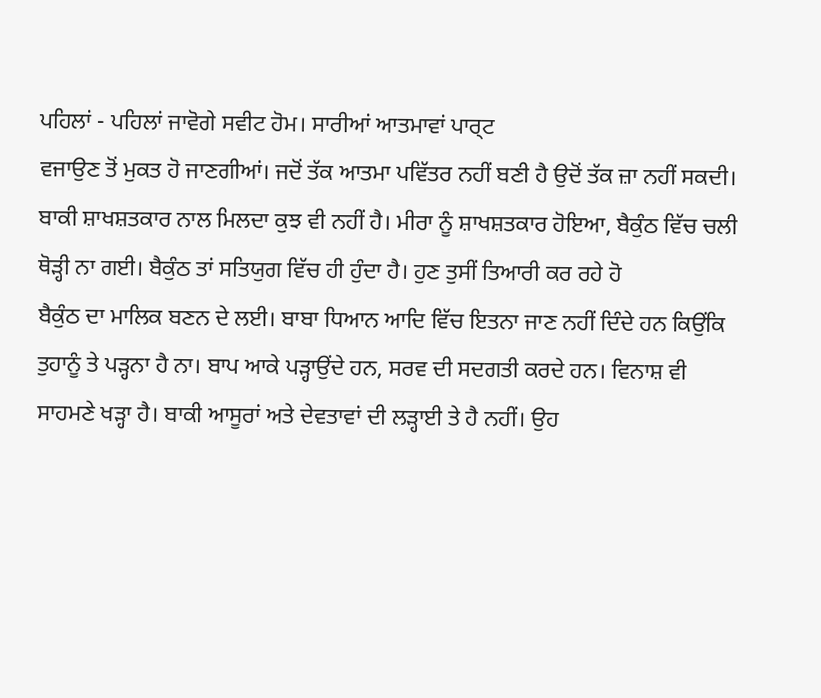ਪਹਿਲਾਂ - ਪਹਿਲਾਂ ਜਾਵੋਗੇ ਸਵੀਟ ਹੋਮ। ਸਾਰੀਆਂ ਆਤਮਾਵਾਂ ਪਾਰ੍ਟ
ਵਜਾਉਣ ਤੋਂ ਮੁਕਤ ਹੋ ਜਾਣਗੀਆਂ। ਜਦੋਂ ਤੱਕ ਆਤਮਾ ਪਵਿੱਤਰ ਨਹੀਂ ਬਣੀ ਹੈ ਉਦੋਂ ਤੱਕ ਜ਼ਾ ਨਹੀਂ ਸਕਦੀ।
ਬਾਕੀ ਸ਼ਾਖਸ਼ਤਕਾਰ ਨਾਲ ਮਿਲਦਾ ਕੁਝ ਵੀ ਨਹੀਂ ਹੈ। ਮੀਰਾ ਨੂੰ ਸ਼ਾਖਸ਼ਤਕਾਰ ਹੋਇਆ, ਬੈਕੁੰਠ ਵਿੱਚ ਚਲੀ
ਥੋੜ੍ਹੀ ਨਾ ਗਈ। ਬੈਕੁੰਠ ਤਾਂ ਸਤਿਯੁਗ ਵਿੱਚ ਹੀ ਹੁੰਦਾ ਹੈ। ਹੁਣ ਤੁਸੀਂ ਤਿਆਰੀ ਕਰ ਰਹੇ ਹੋ
ਬੈਕੁੰਠ ਦਾ ਮਾਲਿਕ ਬਣਨ ਦੇ ਲਈ। ਬਾਬਾ ਧਿਆਨ ਆਦਿ ਵਿੱਚ ਇਤਨਾ ਜਾਣ ਨਹੀਂ ਦਿੰਦੇ ਹਨ ਕਿਉਂਕਿ
ਤੁਹਾਨੂੰ ਤੇ ਪੜ੍ਹਨਾ ਹੈ ਨਾ। ਬਾਪ ਆਕੇ ਪੜ੍ਹਾਉਂਦੇ ਹਨ, ਸਰਵ ਦੀ ਸਦਗਤੀ ਕਰਦੇ ਹਨ। ਵਿਨਾਸ਼ ਵੀ
ਸਾਹਮਣੇ ਖੜ੍ਹਾ ਹੈ। ਬਾਕੀ ਆਸੂਰਾਂ ਅਤੇ ਦੇਵਤਾਵਾਂ ਦੀ ਲੜ੍ਹਾਈ ਤੇ ਹੈ ਨਹੀਂ। ਉਹ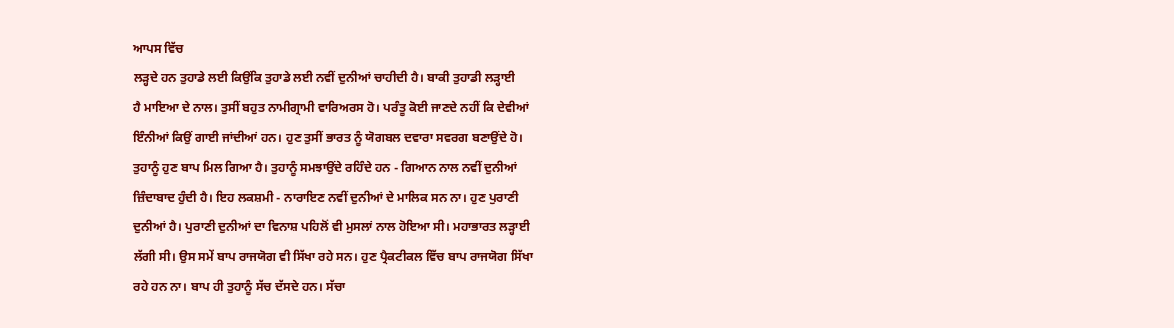ਆਪਸ ਵਿੱਚ
ਲੜ੍ਹਦੇ ਹਨ ਤੁਹਾਡੇ ਲਈ ਕਿਉਂਕਿ ਤੁਹਾਡੇ ਲਈ ਨਵੀਂ ਦੁਨੀਆਂ ਚਾਹੀਦੀ ਹੈ। ਬਾਕੀ ਤੁਹਾਡੀ ਲੜ੍ਹਾਈ
ਹੈ ਮਾਇਆ ਦੇ ਨਾਲ। ਤੁਸੀਂ ਬਹੁਤ ਨਾਮੀਗ੍ਰਾਮੀ ਵਾਰਿਅਰਸ ਹੋ। ਪਰੰਤੂ ਕੋਈ ਜਾਣਦੇ ਨਹੀਂ ਕਿ ਦੇਵੀਆਂ
ਇੰਨੀਆਂ ਕਿਉਂ ਗਾਈ ਜਾਂਦੀਆਂ ਹਨ। ਹੁਣ ਤੁਸੀਂ ਭਾਰਤ ਨੂੰ ਯੋਗਬਲ ਦਵਾਰਾ ਸਵਰਗ ਬਣਾਉਂਦੇ ਹੋ।
ਤੁਹਾਨੂੰ ਹੁਣ ਬਾਪ ਮਿਲ ਗਿਆ ਹੈ। ਤੁਹਾਨੂੰ ਸਮਝਾਉਂਦੇ ਰਹਿੰਦੇ ਹਨ - ਗਿਆਨ ਨਾਲ ਨਵੀਂ ਦੁਨੀਆਂ
ਜ਼ਿੰਦਾਬਾਦ ਹੁੰਦੀ ਹੈ। ਇਹ ਲਕਸ਼ਮੀ - ਨਾਰਾਇਣ ਨਵੀਂ ਦੁਨੀਆਂ ਦੇ ਮਾਲਿਕ ਸਨ ਨਾ। ਹੁਣ ਪੁਰਾਣੀ
ਦੁਨੀਆਂ ਹੈ। ਪੁਰਾਣੀ ਦੁਨੀਆਂ ਦਾ ਵਿਨਾਸ਼ ਪਹਿਲੋਂ ਵੀ ਮੁਸਲਾਂ ਨਾਲ ਹੋਇਆ ਸੀ। ਮਹਾਭਾਰਤ ਲੜ੍ਹਾਈ
ਲੱਗੀ ਸੀ। ਉਸ ਸਮੇਂ ਬਾਪ ਰਾਜਯੋਗ ਵੀ ਸਿੱਖਾ ਰਹੇ ਸਨ। ਹੁਣ ਪ੍ਰੈਕਟੀਕਲ ਵਿੱਚ ਬਾਪ ਰਾਜਯੋਗ ਸਿੱਖਾ
ਰਹੇ ਹਨ ਨਾ। ਬਾਪ ਹੀ ਤੁਹਾਨੂੰ ਸੱਚ ਦੱਸਦੇ ਹਨ। ਸੱਚਾ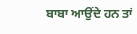ਬਾਬਾ ਆਉਂਦੇ ਹਨ ਤਾਂ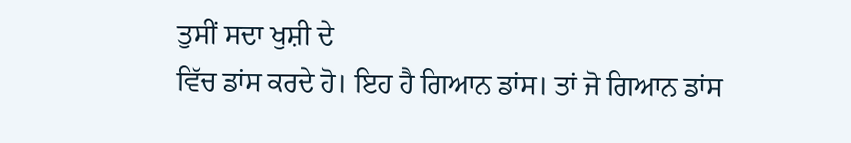ਤੁਸੀਂ ਸਦਾ ਖੁਸ਼ੀ ਦੇ
ਵਿੱਚ ਡਾਂਸ ਕਰਦੇ ਹੋ। ਇਹ ਹੈ ਗਿਆਨ ਡਾਂਸ। ਤਾਂ ਜੋ ਗਿਆਨ ਡਾਂਸ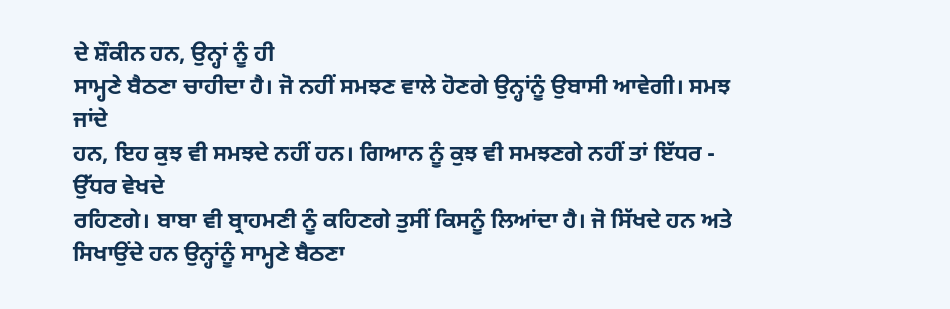ਦੇ ਸ਼ੌਕੀਨ ਹਨ, ਉਨ੍ਹਾਂ ਨੂੰ ਹੀ
ਸਾਮ੍ਹਣੇ ਬੈਠਣਾ ਚਾਹੀਦਾ ਹੈ। ਜੋ ਨਹੀਂ ਸਮਝਣ ਵਾਲੇ ਹੋਣਗੇ ਉਨ੍ਹਾਂਨੂੰ ਉਬਾਸੀ ਆਵੇਗੀ। ਸਮਝ ਜਾਂਦੇ
ਹਨ, ਇਹ ਕੁਝ ਵੀ ਸਮਝਦੇ ਨਹੀਂ ਹਨ। ਗਿਆਨ ਨੂੰ ਕੁਝ ਵੀ ਸਮਝਣਗੇ ਨਹੀਂ ਤਾਂ ਇੱਧਰ - ਉੱਧਰ ਵੇਖਦੇ
ਰਹਿਣਗੇ। ਬਾਬਾ ਵੀ ਬ੍ਰਾਹਮਣੀ ਨੂੰ ਕਹਿਣਗੇ ਤੁਸੀਂ ਕਿਸਨੂੰ ਲਿਆਂਦਾ ਹੈ। ਜੋ ਸਿੱਖਦੇ ਹਨ ਅਤੇ
ਸਿਖਾਉਂਦੇ ਹਨ ਉਨ੍ਹਾਂਨੂੰ ਸਾਮ੍ਹਣੇ ਬੈਠਣਾ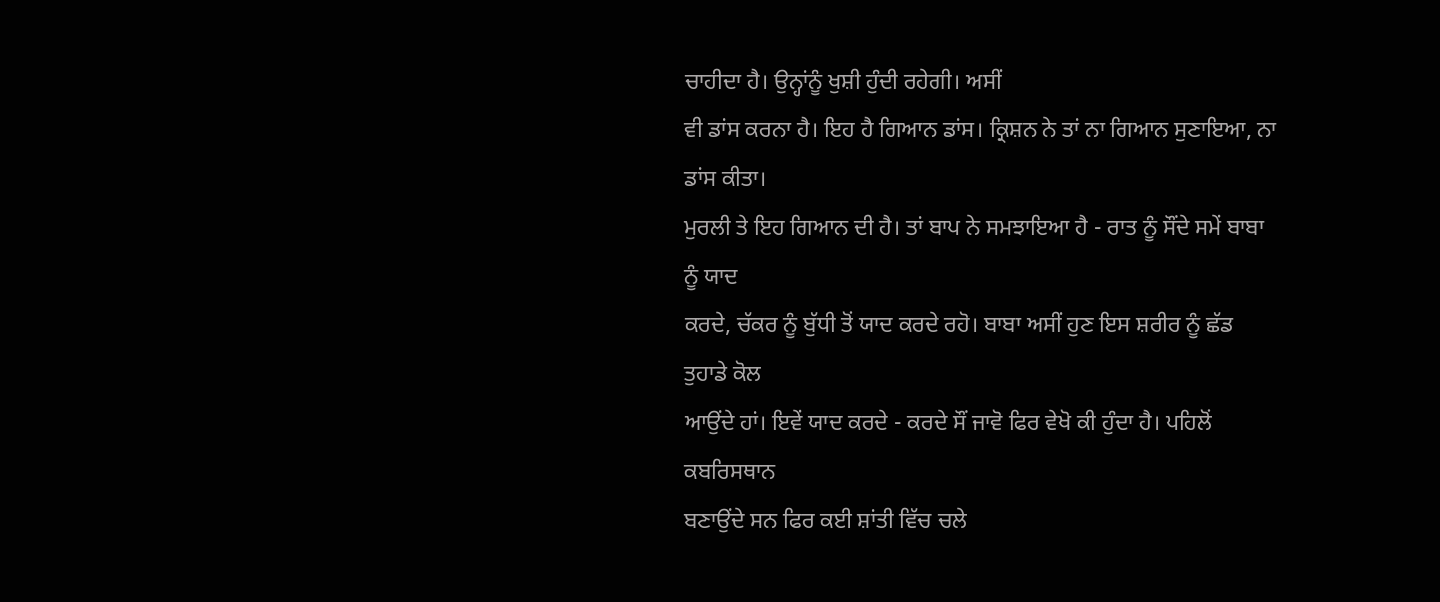ਚਾਹੀਦਾ ਹੈ। ਉਨ੍ਹਾਂਨੂੰ ਖੁਸ਼ੀ ਹੁੰਦੀ ਰਹੇਗੀ। ਅਸੀਂ
ਵੀ ਡਾਂਸ ਕਰਨਾ ਹੈ। ਇਹ ਹੈ ਗਿਆਨ ਡਾਂਸ। ਕ੍ਰਿਸ਼ਨ ਨੇ ਤਾਂ ਨਾ ਗਿਆਨ ਸੁਣਾਇਆ, ਨਾ ਡਾਂਸ ਕੀਤਾ।
ਮੁਰਲੀ ਤੇ ਇਹ ਗਿਆਨ ਦੀ ਹੈ। ਤਾਂ ਬਾਪ ਨੇ ਸਮਝਾਇਆ ਹੈ - ਰਾਤ ਨੂੰ ਸੌਂਦੇ ਸਮੇਂ ਬਾਬਾ ਨੂੰ ਯਾਦ
ਕਰਦੇ, ਚੱਕਰ ਨੂੰ ਬੁੱਧੀ ਤੋਂ ਯਾਦ ਕਰਦੇ ਰਹੋ। ਬਾਬਾ ਅਸੀਂ ਹੁਣ ਇਸ ਸ਼ਰੀਰ ਨੂੰ ਛੱਡ ਤੁਹਾਡੇ ਕੋਲ
ਆਉਂਦੇ ਹਾਂ। ਇਵੇਂ ਯਾਦ ਕਰਦੇ - ਕਰਦੇ ਸੌਂ ਜਾਵੋ ਫਿਰ ਵੇਖੋ ਕੀ ਹੁੰਦਾ ਹੈ। ਪਹਿਲੋਂ ਕਬਰਿਸਥਾਨ
ਬਣਾਉਂਦੇ ਸਨ ਫਿਰ ਕਈ ਸ਼ਾਂਤੀ ਵਿੱਚ ਚਲੇ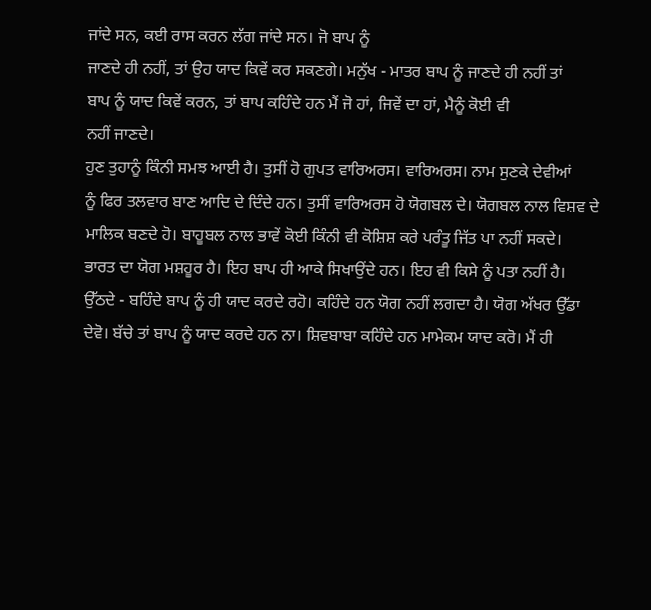ਜਾਂਦੇ ਸਨ, ਕਈ ਰਾਸ ਕਰਨ ਲੱਗ ਜਾਂਦੇ ਸਨ। ਜੋ ਬਾਪ ਨੂੰ
ਜਾਣਦੇ ਹੀ ਨਹੀਂ, ਤਾਂ ਉਹ ਯਾਦ ਕਿਵੇਂ ਕਰ ਸਕਣਗੇ। ਮਨੁੱਖ - ਮਾਤਰ ਬਾਪ ਨੂੰ ਜਾਣਦੇ ਹੀ ਨਹੀਂ ਤਾਂ
ਬਾਪ ਨੂੰ ਯਾਦ ਕਿਵੇਂ ਕਰਨ, ਤਾਂ ਬਾਪ ਕਹਿੰਦੇ ਹਨ ਮੈਂ ਜੋ ਹਾਂ, ਜਿਵੇਂ ਦਾ ਹਾਂ, ਮੈਨੂੰ ਕੋਈ ਵੀ
ਨਹੀਂ ਜਾਣਦੇ।
ਹੁਣ ਤੁਹਾਨੂੰ ਕਿੰਨੀ ਸਮਝ ਆਈ ਹੈ। ਤੁਸੀਂ ਹੋ ਗੁਪਤ ਵਾਰਿਅਰਸ। ਵਾਰਿਅਰਸ। ਨਾਮ ਸੁਣਕੇ ਦੇਵੀਆਂ
ਨੂੰ ਫਿਰ ਤਲਵਾਰ ਬਾਣ ਆਦਿ ਦੇ ਦਿੰਦੇ ਹਨ। ਤੁਸੀਂ ਵਾਰਿਅਰਸ ਹੋ ਯੋਗਬਲ ਦੇ। ਯੋਗਬਲ ਨਾਲ ਵਿਸ਼ਵ ਦੇ
ਮਾਲਿਕ ਬਣਦੇ ਹੋ। ਬਾਹੂਬਲ ਨਾਲ ਭਾਵੇਂ ਕੋਈ ਕਿੰਨੀ ਵੀ ਕੋਸ਼ਿਸ਼ ਕਰੇ ਪਰੰਤੂ ਜਿੱਤ ਪਾ ਨਹੀਂ ਸਕਦੇ।
ਭਾਰਤ ਦਾ ਯੋਗ ਮਸ਼ਹੂਰ ਹੈ। ਇਹ ਬਾਪ ਹੀ ਆਕੇ ਸਿਖਾਉਂਦੇ ਹਨ। ਇਹ ਵੀ ਕਿਸੇ ਨੂੰ ਪਤਾ ਨਹੀਂ ਹੈ।
ਉੱਠਦੇ - ਬਹਿੰਦੇ ਬਾਪ ਨੂੰ ਹੀ ਯਾਦ ਕਰਦੇ ਰਹੋ। ਕਹਿੰਦੇ ਹਨ ਯੋਗ ਨਹੀਂ ਲਗਦਾ ਹੈ। ਯੋਗ ਅੱਖਰ ਉੱਡਾ
ਦੇਵੋ। ਬੱਚੇ ਤਾਂ ਬਾਪ ਨੂੰ ਯਾਦ ਕਰਦੇ ਹਨ ਨਾ। ਸ਼ਿਵਬਾਬਾ ਕਹਿੰਦੇ ਹਨ ਮਾਮੇਕਮ ਯਾਦ ਕਰੋ। ਮੈਂ ਹੀ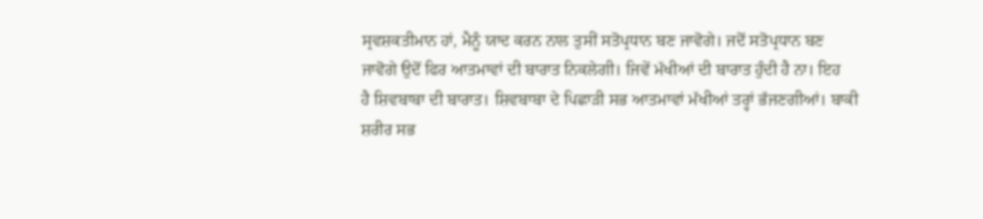ਸ੍ਰਵਸ਼ਕਤੀਮਾਨ ਹਾਂ, ਮੈਨੂੰ ਯਾਦ ਕਰਨ ਨਾਲ ਤੁਸੀਂ ਸਤੋਪ੍ਰਧਾਨ ਬਣ ਜਾਵੋਗੇ। ਜਦੋਂ ਸਤੋਪ੍ਰਧਾਨ ਬਣ
ਜਾਵੋਗੇ ਉਦੋਂ ਫਿਰ ਆਤਮਾਵਾਂ ਦੀ ਬਾਰਾਤ ਨਿਕਲੇਗੀ। ਜਿਵੇਂ ਮੱਖੀਆਂ ਦੀ ਬਾਰਾਤ ਹੁੰਦੀ ਹੈ ਨਾ। ਇਹ
ਹੈ ਸ਼ਿਵਬਾਬਾ ਦੀ ਬਾਰਾਤ। ਸ਼ਿਵਬਾਬਾ ਦੇ ਪਿਛਾੜੀ ਸਭ ਆਤਮਾਵਾਂ ਮੱਖੀਆਂ ਤਰ੍ਹਾਂ ਭੱਜਣਗੀਆਂ। ਬਾਕੀ
ਸ਼ਰੀਰ ਸਭ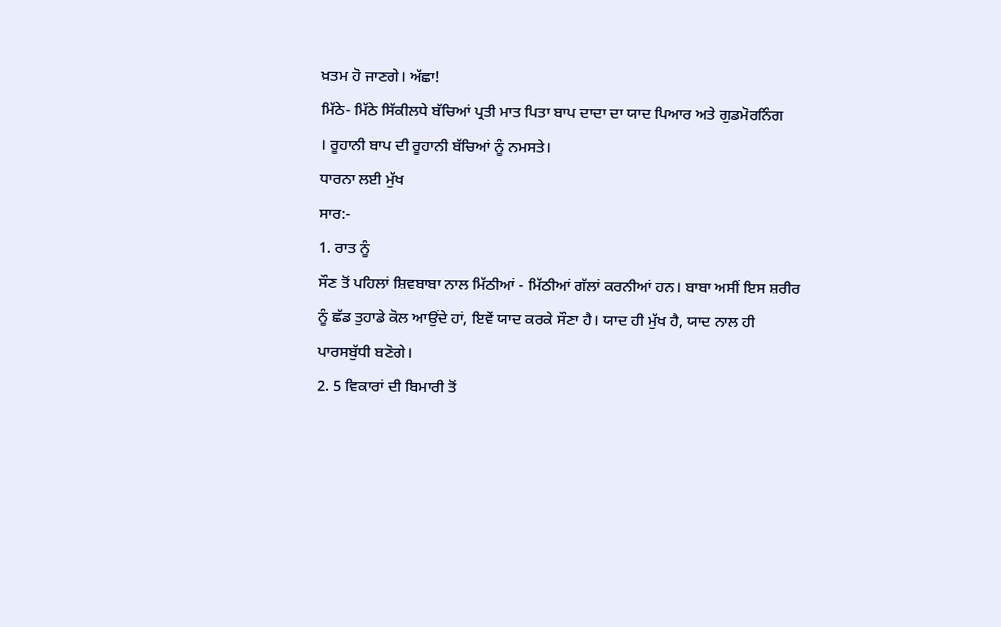ਖ਼ਤਮ ਹੋ ਜਾਣਗੇ। ਅੱਛਾ!
ਮਿੱਠੇ- ਮਿੱਠੇ ਸਿੱਕੀਲਧੇ ਬੱਚਿਆਂ ਪ੍ਰਤੀ ਮਾਤ ਪਿਤਾ ਬਾਪ ਦਾਦਾ ਦਾ ਯਾਦ ਪਿਆਰ ਅਤੇ ਗੁਡਮੋਰਨਿੰਗ
। ਰੂਹਾਨੀ ਬਾਪ ਦੀ ਰੂਹਾਨੀ ਬੱਚਿਆਂ ਨੂੰ ਨਮਸਤੇ।
ਧਾਰਨਾ ਲਈ ਮੁੱਖ
ਸਾਰ:-
1. ਰਾਤ ਨੂੰ
ਸੌਣ ਤੋਂ ਪਹਿਲਾਂ ਸ਼ਿਵਬਾਬਾ ਨਾਲ ਮਿੱਠੀਆਂ - ਮਿੱਠੀਆਂ ਗੱਲਾਂ ਕਰਨੀਆਂ ਹਨ। ਬਾਬਾ ਅਸੀਂ ਇਸ ਸ਼ਰੀਰ
ਨੂੰ ਛੱਡ ਤੁਹਾਡੇ ਕੋਲ ਆਉਂਦੇ ਹਾਂ, ਇਵੇਂ ਯਾਦ ਕਰਕੇ ਸੌਣਾ ਹੈ। ਯਾਦ ਹੀ ਮੁੱਖ ਹੈ, ਯਾਦ ਨਾਲ ਹੀ
ਪਾਰਸਬੁੱਧੀ ਬਣੋਗੇ।
2. 5 ਵਿਕਾਰਾਂ ਦੀ ਬਿਮਾਰੀ ਤੋਂ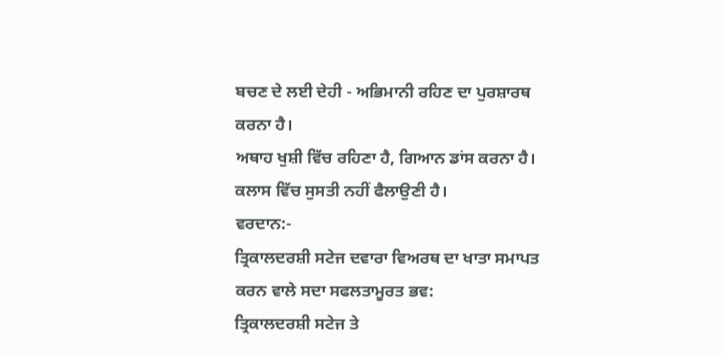ਬਚਣ ਦੇ ਲਈ ਦੇਹੀ - ਅਭਿਮਾਨੀ ਰਹਿਣ ਦਾ ਪੁਰਸ਼ਾਰਥ ਕਰਨਾ ਹੈ।
ਅਥਾਹ ਖੁਸ਼ੀ ਵਿੱਚ ਰਹਿਣਾ ਹੈ, ਗਿਆਨ ਡਾਂਸ ਕਰਨਾ ਹੈ। ਕਲਾਸ ਵਿੱਚ ਸੁਸਤੀ ਨਹੀਂ ਫੈਲਾਉਣੀ ਹੈ।
ਵਰਦਾਨ:-
ਤ੍ਰਿਕਾਲਦਰਸ਼ੀ ਸਟੇਜ ਦਵਾਰਾ ਵਿਅਰਥ ਦਾ ਖਾਤਾ ਸਮਾਪਤ ਕਰਨ ਵਾਲੇ ਸਦਾ ਸਫਲਤਾਮੂਰਤ ਭਵ:
ਤ੍ਰਿਕਾਲਦਰਸ਼ੀ ਸਟੇਜ ਤੇ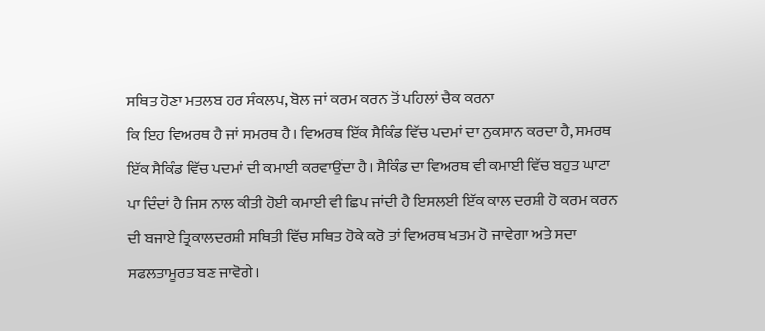ਸਥਿਤ ਹੋਣਾ ਮਤਲਬ ਹਰ ਸੰਕਲਪ, ਬੋਲ ਜਾਂ ਕਰਮ ਕਰਨ ਤੋਂ ਪਹਿਲਾਂ ਚੈਕ ਕਰਨਾ
ਕਿ ਇਹ ਵਿਅਰਥ ਹੈ ਜਾਂ ਸਮਰਥ ਹੈ। ਵਿਅਰਥ ਇੱਕ ਸੈਕਿੰਡ ਵਿੱਚ ਪਦਮਾਂ ਦਾ ਨੁਕਸਾਨ ਕਰਦਾ ਹੈ, ਸਮਰਥ
ਇੱਕ ਸੈਕਿੰਡ ਵਿੱਚ ਪਦਮਾਂ ਦੀ ਕਮਾਈ ਕਰਵਾਉਂਦਾ ਹੈ। ਸੈਕਿੰਡ ਦਾ ਵਿਅਰਥ ਵੀ ਕਮਾਈ ਵਿੱਚ ਬਹੁਤ ਘਾਟਾ
ਪਾ ਦਿੰਦਾਂ ਹੈ ਜਿਸ ਨਾਲ ਕੀਤੀ ਹੋਈ ਕਮਾਈ ਵੀ ਛਿਪ ਜਾਂਦੀ ਹੈ ਇਸਲਈ ਇੱਕ ਕਾਲ ਦਰਸ਼ੀ ਹੋ ਕਰਮ ਕਰਨ
ਦੀ ਬਜਾਏ ਤ੍ਰਿਕਾਲਦਰਸ਼ੀ ਸਥਿਤੀ ਵਿੱਚ ਸਥਿਤ ਹੋਕੇ ਕਰੋ ਤਾਂ ਵਿਅਰਥ ਖਤਮ ਹੋ ਜਾਵੇਗਾ ਅਤੇ ਸਦਾ
ਸਫਲਤਾਮੂਰਤ ਬਣ ਜਾਵੋਗੇ।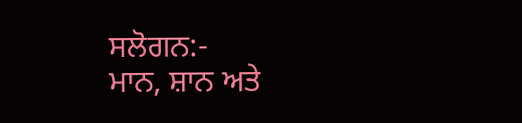ਸਲੋਗਨ:-
ਮਾਨ, ਸ਼ਾਨ ਅਤੇ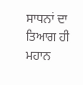ਸਾਧਨਾਂ ਦਾ ਤਿਆਗ ਹੀ ਮਹਾਨ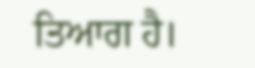ਤਿਆਗ ਹੈ।